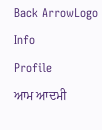Back ArrowLogo
Info
Profile
ਆਮ ਆਦਮੀ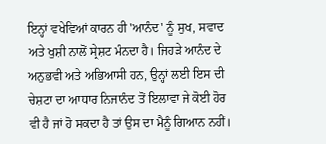ਇਨ੍ਹਾਂ ਵਖੇਵਿਆਂ ਕਾਰਨ ਹੀ 'ਆਨੰਦ' ਨੂੰ ਸੁਖ, ਸਵਾਦ ਅਤੇ ਖੁਸ਼ੀ ਨਾਲੋਂ ਸ੍ਰੇਸ਼ਟ ਮੰਨਦਾ ਹੈ। ਜਿਹੜੇ ਆਨੰਦ ਦੇ ਅਨੁਭਵੀ ਅਤੇ ਅਭਿਆਸੀ ਹਨ, ਉਨ੍ਹਾਂ ਲਈ ਇਸ ਦੀ ਚੇਸ਼ਟਾ ਦਾ ਆਧਾਰ ਨਿਜਾਨੰਦ ਤੋਂ ਇਲਾਵਾ ਜੇ ਕੋਈ ਹੋਰ ਵੀ ਹੈ ਜਾਂ ਹੋ ਸਕਦਾ ਹੈ ਤਾਂ ਉਸ ਦਾ ਮੈਨੂੰ ਗਿਆਨ ਨਹੀਂ।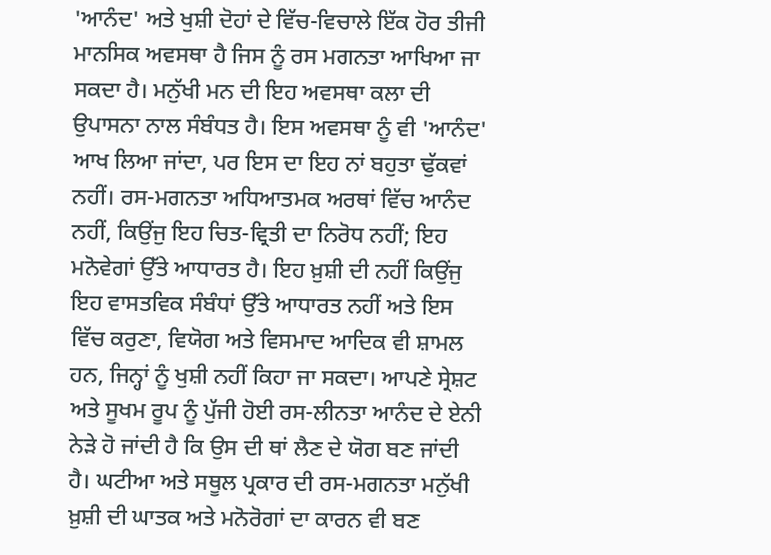'ਆਨੰਦ' ਅਤੇ ਖੁਸ਼ੀ ਦੋਹਾਂ ਦੇ ਵਿੱਚ-ਵਿਚਾਲੇ ਇੱਕ ਹੋਰ ਤੀਜੀ ਮਾਨਸਿਕ ਅਵਸਥਾ ਹੈ ਜਿਸ ਨੂੰ ਰਸ ਮਗਨਤਾ ਆਖਿਆ ਜਾ ਸਕਦਾ ਹੈ। ਮਨੁੱਖੀ ਮਨ ਦੀ ਇਹ ਅਵਸਥਾ ਕਲਾ ਦੀ ਉਪਾਸਨਾ ਨਾਲ ਸੰਬੰਧਤ ਹੈ। ਇਸ ਅਵਸਥਾ ਨੂੰ ਵੀ 'ਆਨੰਦ' ਆਖ ਲਿਆ ਜਾਂਦਾ, ਪਰ ਇਸ ਦਾ ਇਹ ਨਾਂ ਬਹੁਤਾ ਢੁੱਕਵਾਂ ਨਹੀਂ। ਰਸ-ਮਗਨਤਾ ਅਧਿਆਤਮਕ ਅਰਥਾਂ ਵਿੱਚ ਆਨੰਦ ਨਹੀਂ, ਕਿਉਂਜੁ ਇਹ ਚਿਤ-ਵ੍ਰਿਤੀ ਦਾ ਨਿਰੋਧ ਨਹੀਂ; ਇਹ ਮਨੋਵੇਗਾਂ ਉੱਤੇ ਆਧਾਰਤ ਹੈ। ਇਹ ਖ਼ੁਸ਼ੀ ਦੀ ਨਹੀਂ ਕਿਉਂਜੁ ਇਹ ਵਾਸਤਵਿਕ ਸੰਬੰਧਾਂ ਉੱਤੇ ਆਧਾਰਤ ਨਹੀਂ ਅਤੇ ਇਸ ਵਿੱਚ ਕਰੁਣਾ, ਵਿਯੋਗ ਅਤੇ ਵਿਸਮਾਦ ਆਦਿਕ ਵੀ ਸ਼ਾਮਲ ਹਨ, ਜਿਨ੍ਹਾਂ ਨੂੰ ਖੁਸ਼ੀ ਨਹੀਂ ਕਿਹਾ ਜਾ ਸਕਦਾ। ਆਪਣੇ ਸ੍ਰੇਸ਼ਟ ਅਤੇ ਸੂਖਮ ਰੂਪ ਨੂੰ ਪੁੱਜੀ ਹੋਈ ਰਸ-ਲੀਨਤਾ ਆਨੰਦ ਦੇ ਏਨੀ ਨੇੜੇ ਹੋ ਜਾਂਦੀ ਹੈ ਕਿ ਉਸ ਦੀ ਥਾਂ ਲੈਣ ਦੇ ਯੋਗ ਬਣ ਜਾਂਦੀ ਹੈ। ਘਟੀਆ ਅਤੇ ਸਥੂਲ ਪ੍ਰਕਾਰ ਦੀ ਰਸ-ਮਗਨਤਾ ਮਨੁੱਖੀ ਖ਼ੁਸ਼ੀ ਦੀ ਘਾਤਕ ਅਤੇ ਮਨੋਰੋਗਾਂ ਦਾ ਕਾਰਨ ਵੀ ਬਣ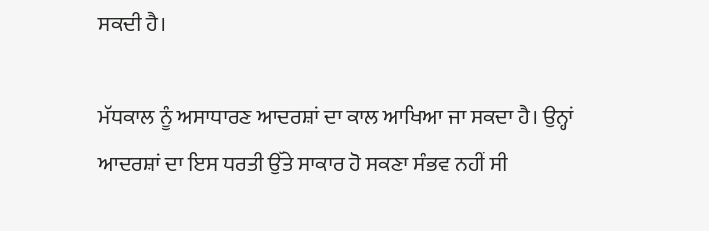ਸਕਦੀ ਹੈ।

ਮੱਧਕਾਲ ਨੂੰ ਅਸਾਧਾਰਣ ਆਦਰਸ਼ਾਂ ਦਾ ਕਾਲ ਆਖਿਆ ਜਾ ਸਕਦਾ ਹੈ। ਉਨ੍ਹਾਂ ਆਦਰਸ਼ਾਂ ਦਾ ਇਸ ਧਰਤੀ ਉੱਤੇ ਸਾਕਾਰ ਹੋ ਸਕਣਾ ਸੰਭਵ ਨਹੀਂ ਸੀ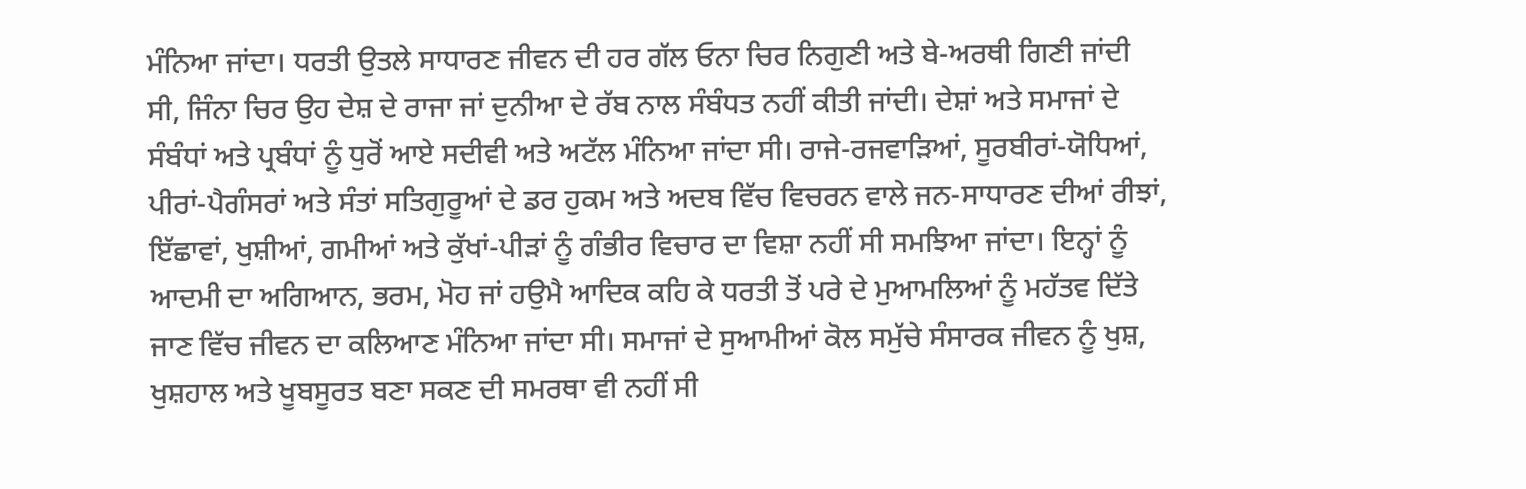ਮੰਨਿਆ ਜਾਂਦਾ। ਧਰਤੀ ਉਤਲੇ ਸਾਧਾਰਣ ਜੀਵਨ ਦੀ ਹਰ ਗੱਲ ਓਨਾ ਚਿਰ ਨਿਗੁਣੀ ਅਤੇ ਬੇ-ਅਰਥੀ ਗਿਣੀ ਜਾਂਦੀ ਸੀ, ਜਿੰਨਾ ਚਿਰ ਉਹ ਦੇਸ਼ ਦੇ ਰਾਜਾ ਜਾਂ ਦੁਨੀਆ ਦੇ ਰੱਬ ਨਾਲ ਸੰਬੰਧਤ ਨਹੀਂ ਕੀਤੀ ਜਾਂਦੀ। ਦੇਸ਼ਾਂ ਅਤੇ ਸਮਾਜਾਂ ਦੇ ਸੰਬੰਧਾਂ ਅਤੇ ਪ੍ਰਬੰਧਾਂ ਨੂੰ ਧੁਰੋਂ ਆਏ ਸਦੀਵੀ ਅਤੇ ਅਟੱਲ ਮੰਨਿਆ ਜਾਂਦਾ ਸੀ। ਰਾਜੇ-ਰਜਵਾੜਿਆਂ, ਸੂਰਬੀਰਾਂ-ਯੋਧਿਆਂ, ਪੀਰਾਂ-ਪੈਗੰਸਰਾਂ ਅਤੇ ਸੰਤਾਂ ਸਤਿਗੁਰੂਆਂ ਦੇ ਡਰ ਹੁਕਮ ਅਤੇ ਅਦਬ ਵਿੱਚ ਵਿਚਰਨ ਵਾਲੇ ਜਨ-ਸਾਧਾਰਣ ਦੀਆਂ ਰੀਝਾਂ, ਇੱਛਾਵਾਂ, ਖੁਸ਼ੀਆਂ, ਗਮੀਆਂ ਅਤੇ ਕੁੱਖਾਂ-ਪੀੜਾਂ ਨੂੰ ਗੰਭੀਰ ਵਿਚਾਰ ਦਾ ਵਿਸ਼ਾ ਨਹੀਂ ਸੀ ਸਮਝਿਆ ਜਾਂਦਾ। ਇਨ੍ਹਾਂ ਨੂੰ ਆਦਮੀ ਦਾ ਅਗਿਆਨ, ਭਰਮ, ਮੋਹ ਜਾਂ ਹਉਮੈ ਆਦਿਕ ਕਹਿ ਕੇ ਧਰਤੀ ਤੋਂ ਪਰੇ ਦੇ ਮੁਆਮਲਿਆਂ ਨੂੰ ਮਹੱਤਵ ਦਿੱਤੇ ਜਾਣ ਵਿੱਚ ਜੀਵਨ ਦਾ ਕਲਿਆਣ ਮੰਨਿਆ ਜਾਂਦਾ ਸੀ। ਸਮਾਜਾਂ ਦੇ ਸੁਆਮੀਆਂ ਕੋਲ ਸਮੁੱਚੇ ਸੰਸਾਰਕ ਜੀਵਨ ਨੂੰ ਖੁਸ਼, ਖੁਸ਼ਹਾਲ ਅਤੇ ਖੂਬਸੂਰਤ ਬਣਾ ਸਕਣ ਦੀ ਸਮਰਥਾ ਵੀ ਨਹੀਂ ਸੀ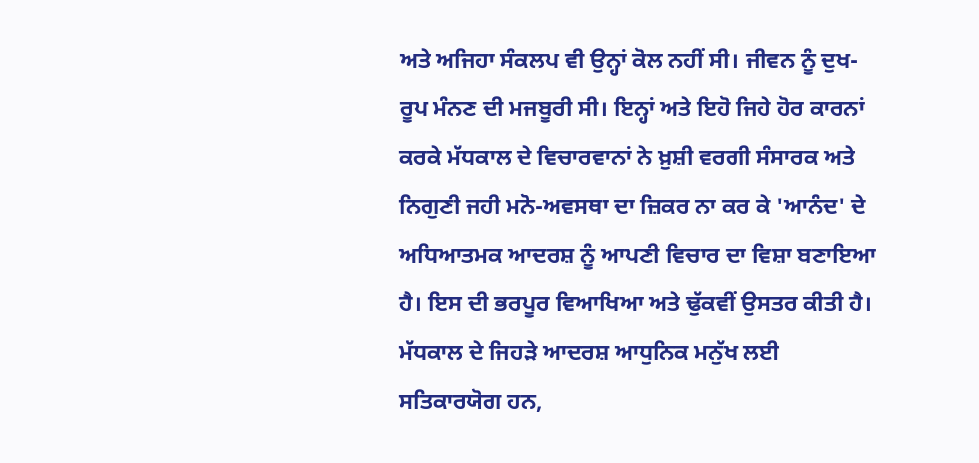ਅਤੇ ਅਜਿਹਾ ਸੰਕਲਪ ਵੀ ਉਨ੍ਹਾਂ ਕੋਲ ਨਹੀਂ ਸੀ। ਜੀਵਨ ਨੂੰ ਦੁਖ-ਰੂਪ ਮੰਨਣ ਦੀ ਮਜਬੂਰੀ ਸੀ। ਇਨ੍ਹਾਂ ਅਤੇ ਇਹੋ ਜਿਹੇ ਹੋਰ ਕਾਰਨਾਂ ਕਰਕੇ ਮੱਧਕਾਲ ਦੇ ਵਿਚਾਰਵਾਨਾਂ ਨੇ ਖ਼ੁਸ਼ੀ ਵਰਗੀ ਸੰਸਾਰਕ ਅਤੇ ਨਿਗੁਣੀ ਜਹੀ ਮਨੋ-ਅਵਸਥਾ ਦਾ ਜ਼ਿਕਰ ਨਾ ਕਰ ਕੇ 'ਆਨੰਦ' ਦੇ ਅਧਿਆਤਮਕ ਆਦਰਸ਼ ਨੂੰ ਆਪਣੀ ਵਿਚਾਰ ਦਾ ਵਿਸ਼ਾ ਬਣਾਇਆ ਹੈ। ਇਸ ਦੀ ਭਰਪੂਰ ਵਿਆਖਿਆ ਅਤੇ ਢੁੱਕਵੀਂ ਉਸਤਰ ਕੀਤੀ ਹੈ। ਮੱਧਕਾਲ ਦੇ ਜਿਹੜੇ ਆਦਰਸ਼ ਆਧੁਨਿਕ ਮਨੁੱਖ ਲਈ ਸਤਿਕਾਰਯੋਗ ਹਨ,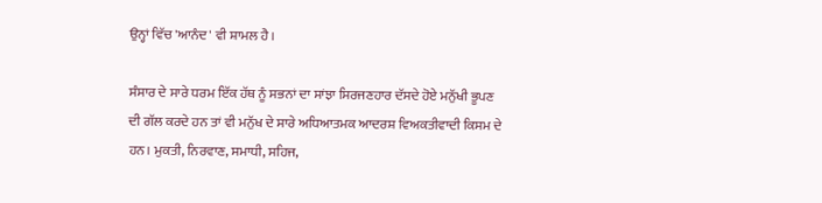ਉਨ੍ਹਾਂ ਵਿੱਚ 'ਆਨੰਦ' ਵੀ ਸ਼ਾਮਲ ਹੈ।

ਸੰਸਾਰ ਦੇ ਸਾਰੇ ਧਰਮ ਇੱਕ ਹੱਥ ਨੂੰ ਸਭਨਾਂ ਦਾ ਸਾਂਝਾ ਸਿਰਜਣਹਾਰ ਦੱਸਦੇ ਹੋਏ ਮਨੁੱਖੀ ਭੂਪਣ ਦੀ ਗੱਲ ਕਰਦੇ ਹਨ ਤਾਂ ਵੀ ਮਨੁੱਖ ਦੇ ਸਾਰੇ ਅਧਿਆਤਮਕ ਆਦਰਸ਼ ਵਿਅਕਤੀਵਾਦੀ ਕਿਸਮ ਦੇ ਹਨ। ਮੁਕਤੀ, ਨਿਰਵਾਣ, ਸਮਾਧੀ, ਸਹਿਜ,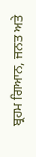ਬ੍ਰਹਮ ਗਿਆਨ, ਜਨਤ ਅਤੇ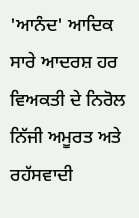'ਆਨੰਦ' ਆਦਿਕ ਸਾਰੇ ਆਦਰਸ਼ ਹਰ ਵਿਅਕਤੀ ਦੇ ਨਿਰੋਲ ਨਿੱਜੀ ਅਮੂਰਤ ਅਤੇ ਰਹੱਸਵਾਦੀ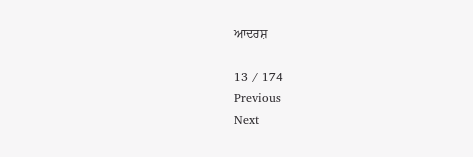ਆਦਰਸ਼

13 / 174
Previous
Next